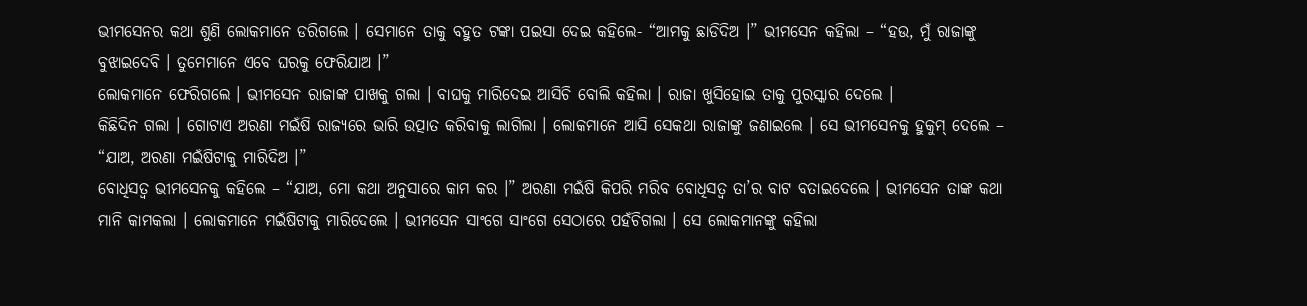ଭୀମସେନର କଥା ଶୁଣି ଲୋକମାନେ ଡରିଗଲେ । ସେମାନେ ତାକୁ ବହୁତ ଟଙ୍କା ପଇସା ଦେଇ କହିଲେ- “ଆମକୁ ଛାଡିଦିଅ ।” ଭୀମସେନ କହିଲା – “ହଉ, ମୁଁ ରାଜାଙ୍କୁ ବୁଝାଇଦେବି । ତୁମେମାନେ ଏବେ ଘରକୁ ଫେରିଯାଅ ।”
ଲୋକମାନେ ଫେରିଗଲେ । ଭୀମସେନ ରାଜାଙ୍କ ପାଖକୁ ଗଲା । ବାଘକୁ ମାରିଦେଇ ଆସିଚି ବୋଲି କହିଲା । ରାଜା ଖୁସିହୋଇ ତାକୁ ପୁରସ୍କାର ଦେଲେ ।
କିଛିଦିନ ଗଲା । ଗୋଟାଏ ଅରଣା ମଇଁଷି ରାଜ୍ୟରେ ଭାରି ଉତ୍ପାତ କରିବାକୁ ଲାଗିଲା । ଲୋକମାନେ ଆସି ସେକଥା ରାଜାଙ୍କୁ ଜଣାଇଲେ । ସେ ଭୀମସେନକୁ ହୁକୁମ୍ ଦେଲେ – “ଯାଅ, ଅରଣା ମଇଁଷିଟାକୁ ମାରିଦିଅ ।”
ବୋଧିସତ୍ୱ ଭୀମସେନକୁ କହିଲେ – “ଯାଅ, ମୋ କଥା ଅନୁସାରେ କାମ କର ।” ଅରଣା ମଇଁଷି କିପରି ମରିବ ବୋଧିସତ୍ୱ ତା’ର ବାଟ ବତାଇଦେଲେ । ଭୀମସେନ ତାଙ୍କ କଥା ମାନି କାମକଲା । ଲୋକମାନେ ମଇଁଷିଟାକୁ ମାରିଦେଲେ । ଭୀମସେନ ସାଂଗେ ସାଂଗେ ସେଠାରେ ପହଁଚିଗଲା । ସେ ଲୋକମାନଙ୍କୁ କହିଲା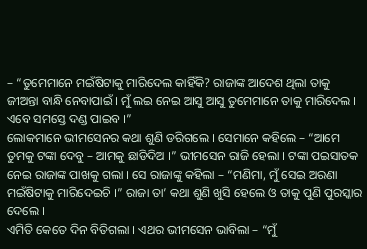– “ତୁମେମାନେ ମଇଁଷିଟାକୁ ମାରିଦେଲ କାହିଁକି? ରାଜାଙ୍କ ଆଦେଶ ଥିଲା ତାକୁ ଜୀଅନ୍ତା ବାନ୍ଧି ନେବାପାଇଁ । ମୁଁ ଲଇ ନେଇ ଆସୁ ଆସୁ ତୁମେମାନେ ତାକୁ ମାରିଦେଲ । ଏବେ ସମସ୍ତେ ଦଣ୍ଡ ପାଇବ ।”
ଲୋକମାନେ ଭୀମସେନର କଥା ଶୁଣି ଡରିଗଲେ । ସେମାନେ କହିଲେ – “ଆମେ ତୁମକୁ ଟଙ୍କା ଦେବୁ – ଆମକୁ ଛାଡିଦିଅ ।” ଭୀମସେନ ରାଜି ହେଲା । ଟଙ୍କା ପଇସାତକ ନେଇ ରାଜାଙ୍କ ପାଖକୁ ଗଲା । ସେ ରାଜାଙ୍କୁ କହିଲା – “ମଣିମା, ମୁଁ ସେଇ ଅରଣା ମଇଁଷିଟାକୁ ମାରିଦେଇଚି ।” ରାଜା ତା’ କଥା ଶୁଣି ଖୁସି ହେଲେ ଓ ତାକୁ ପୁଣି ପୁରସ୍କାର ଦେଲେ ।
ଏମିତି କେତେ ଦିନ ବିତିଗଲା । ଏଥର ଭୀମସେନ ଭାବିଲା – “ମୁଁ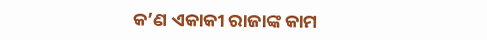କ’ଣ ଏକାକୀ ରାଜାଙ୍କ କାମ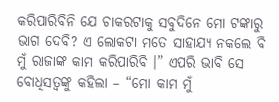କରିପାରିବିନି ଯେ ଚାକରଟାକୁ ସବୁଦିନେ ମୋ ଟଙ୍କାରୁ ଭାଗ ଦେବି? ଏ ଲୋକଟା ମତେ ସାହାଯ୍ୟ ନକଲେ ବି ମୁଁ ରାଜାଙ୍କ କାମ କରିପାରିବି ।” ଏପରି ଭାବି ସେ ବୋଧିସତ୍ୱଙ୍କୁ କହିଲା – “ମୋ କାମ ମୁଁ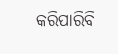କରିପାରିବି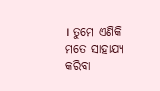। ତୁମେ ଏଣିକି ମତେ ସାହାଯ୍ୟ କରିବା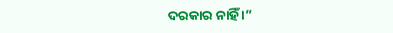ଦରକାର ନାହିଁ ।”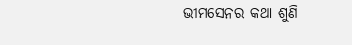ଭୀମସେନର କଥା ଶୁଣି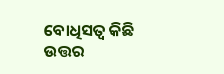ବୋଧିସତ୍ୱ କିଛି ଉତ୍ତର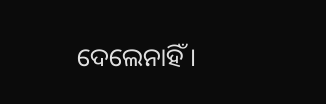ଦେଲେନାହିଁ ।